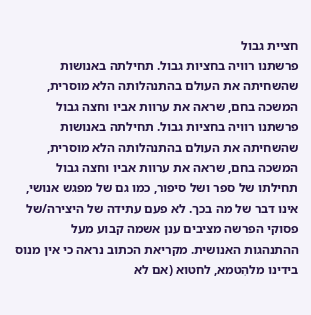חציית גבול
פרשתנו רוויה בחציות גבול. תחילתה באנושות שהשחיתה את העולם בהתנהלותה הלא מוסרית, המשכה בחם, שראה את ערוות אביו וחצה גבול
פרשתנו רוויה בחציות גבול. תחילתה באנושות שהשחיתה את העולם בהתנהלותה הלא מוסרית, המשכה בחם, שראה את ערוות אביו וחצה גבול
תחילתו של ספר ושל סיפור, כמו גם של מפגש אנושי, אינו דבר של מה בכך. לא פעם עתידה של היצירה/של
פסוקי הפרשה מציבים ענן אשמה קבוע מעל ההתנהגות האנושית. מקריאת הכתוב נראה כי אין מנוס בידינו מלהִטמא, לחטוא (אם לא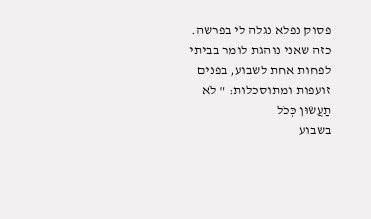פסוק נפלא נגלה לי בפרשה. כזה שאני נוהגת לומר בביתי לפחות אחת לשבוע, בפנים זועפות ומתוסכלות: " לֹא תַעֲשׂוּן כְּכֹל
בשבוע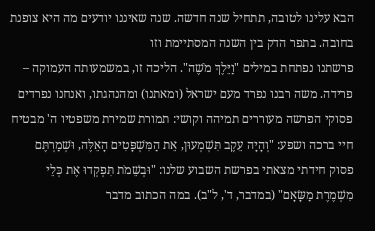הבא עלינו לטובה, תתחיל שנה חדשה. שנה שאיננו יודעים מה היא צופנת בחובה. בתפר הדק בין השנה המסתיימת וזו
פרשתנו נפתחת במילים "וַיֵּלֶךְ מֹשֶׁה". הליכה זו, במשמעותה העמוקה – פרידה. משה רבנו נפרד מעם ישראל (ומאתנו) ומהנהגתו, ואנחנו נפרדים
פסוקי הפרשה מעוררים תמיהה וקושי: תמורת שמירת משפטיו ה' מבטיח חיי ברכה ושפע: "וְהָיָה עֵקֶב תִּשְׁמְעוּן, אֵת הַמִּשְׁפָּטִים הָאֵלֶּה, וּשְׁמַרְתֶּם
פסוק חידתי מצאתי בפרשת השבוע שלנו: "וּבְשֵׁמֹת תִּפְקְדוּ אֶת כְּלֵי מִשְׁמֶרֶת מַשָּׂאָם" (במדבר, ד', ל"ב). במה הכתוב מדבר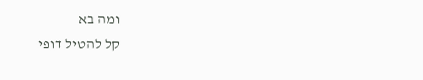ומה בא
קל להטיל דופי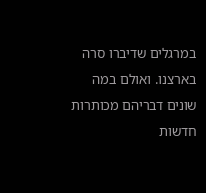במרגלים שדיברו סרה בארצנו. ואולם במה שונים דבריהם מכותרות חדשות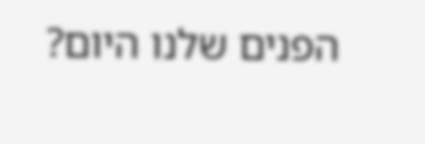הפנים שלנו היום?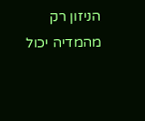הניזון רק מהמדיה יכול